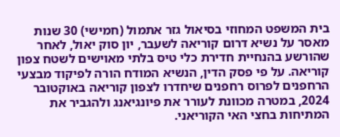בית המשפט המחוזי בסיאול גזר אתמול (חמישי) 30 שנות מאסר על נשיא דרום קוריאה לשעבר, יון סוק יאול, לאחר שהורשע בהנחיית חדירת כלי טיס בלתי מאוישים לשטח צפון קוריאה. על פי פסק הדין, הנשיא המודח הורה לפיקוד מבצעי הרחפנים לפרוס רחפנים שיחדרו לצפון קוריאה באוקטובר 2024, במטרה מכוונת לעורר את פיונגיאנג ולהגביר את המתיחות בחצי האי הקוריאני.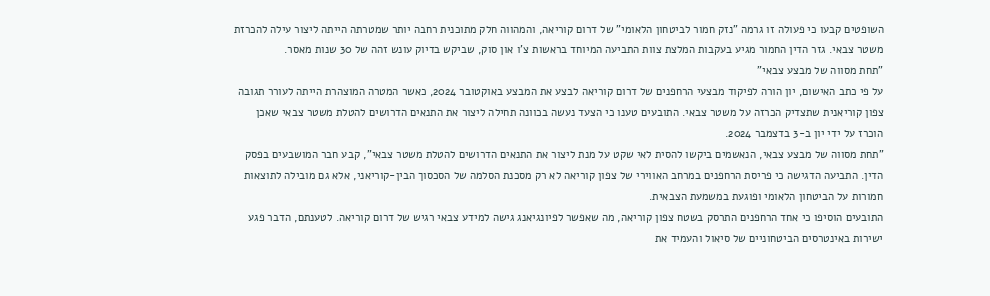השופטים קבעו כי פעולה זו גרמה "נזק חמור לביטחון הלאומי" של דרום קוריאה, והמהווה חלק מתוכנית רחבה יותר שמטרתה הייתה ליצור עילה להכרזת משטר צבאי. גזר הדין החמור מגיע בעקבות המלצת צוות התביעה המיוחד בראשות צ'ו און סוק, שביקש בדיוק עונש זהה של 30 שנות מאסר.
"תחת מסווה של מבצע צבאי"
על פי כתב האישום, יון הורה לפיקוד מבצעי הרחפנים של דרום קוריאה לבצע את המבצע באוקטובר 2024, כאשר המטרה המוצהרת הייתה לעורר תגובה צפון קוריאנית שתצדיק הכרזה על משטר צבאי. התובעים טענו כי הצעד נעשה בכוונה תחילה ליצור את התנאים הדרושים להטלת משטר צבאי שאכן הוכרז על ידי יון ב-3 בדצמבר 2024.
"תחת מסווה של מבצע צבאי, הנאשמים ביקשו להסית לאי שקט על מנת ליצור את התנאים הדרושים להטלת משטר צבאי", קבע חבר המושבעים בפסק הדין. התביעה הדגישה כי פריסת הרחפנים במרחב האווירי של צפון קוריאה לא רק מסכנת הסלמה של הסכסוך הבין-קוריאני, אלא גם מובילה לתוצאות חמורות על הביטחון הלאומי ופוגעת במשמעת הצבאית.
התובעים הוסיפו כי אחד הרחפנים התרסק בשטח צפון קוריאה, מה שאפשר לפיונגיאנג גישה למידע צבאי רגיש של דרום קוריאה. לטענתם, הדבר פגע ישירות באינטרסים הביטחוניים של סיאול והעמיד את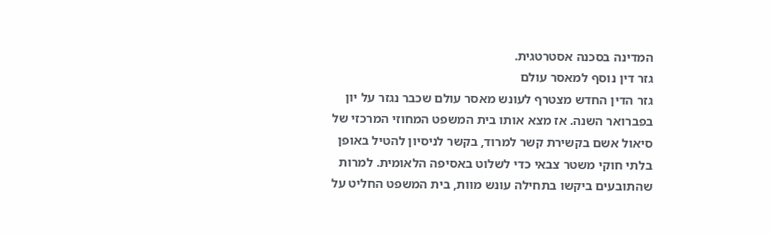המדינה בסכנה אסטרטגית.
גזר דין נוסף למאסר עולם
גזר הדין החדש מצטרף לעונש מאסר עולם שכבר נגזר על יון בפברואר השנה. אז מצא אותו בית המשפט המחוזי המרכזי של סיאול אשם בקשירת קשר למרוד, בקשר לניסיון להטיל באופן בלתי חוקי משטר צבאי כדי לשלוט באסיפה הלאומית. למרות שהתובעים ביקשו בתחילה עונש מוות, בית המשפט החליט על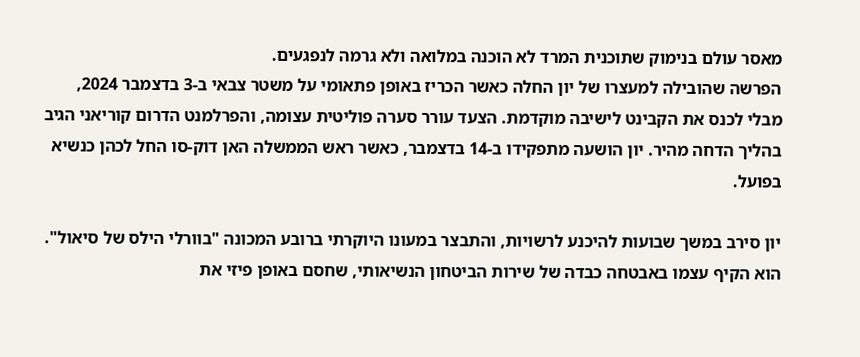מאסר עולם בנימוק שתוכנית המרד לא הוכנה במלואה ולא גרמה לנפגעים.
הפרשה שהובילה למעצרו של יון החלה כאשר הכריז באופן פתאומי על משטר צבאי ב-3 בדצמבר 2024, מבלי לכנס את הקבינט לישיבה מוקדמת. הצעד עורר סערה פוליטית עצומה, והפרלמנט הדרום קוריאני הגיב בהליך הדחה מהיר. יון הושעה מתפקידו ב-14 בדצמבר, כאשר ראש הממשלה האן דוק-סו החל לכהן כנשיא בפועל.

יון סירב במשך שבועות להיכנע לרשויות, והתבצר במעונו היוקרתי ברובע המכונה "בוורלי הילס של סיאול". הוא הקיף עצמו באבטחה כבדה של שירות הביטחון הנשיאותי, שחסם באופן פיזי את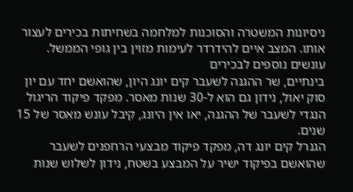ניסיונות המשטרה והסוכנות למלחמה בשחיתות בכירים לעצור אותו. המצב איים להידרדר לעימות מזוין בין גופי הממשל.
עונשים נוספים לבכירים
בינתיים, שר ההגנה לשעבר קים יונג היון, שהואשם יחד עם יון סוק יאול, נידון גם הוא ל-30 שנות מאסר. מפקד פיקוד הריגול הנגדי לשעבר של ההגנה, יאו אין היונג, קיבל עונש מאסר של 15 שנים.
הגנרל קים יונג דה, מפקד פיקוד מבצעי הרחפנים לשעבר שהואשם בפיקוד ישיר על המבצע בשטח, נידון לשלוש שנות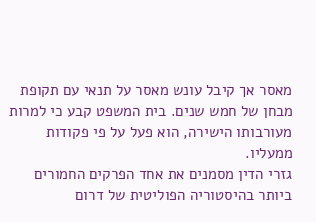מאסר אך קיבל עונש מאסר על תנאי עם תקופת מבחן של חמש שנים. בית המשפט קבע כי למרות מעורבותו הישירה, הוא פעל על פי פקודות ממעליו.
גזרי הדין מסמנים את אחד הפרקים החמורים ביותר בהיסטוריה הפוליטית של דרום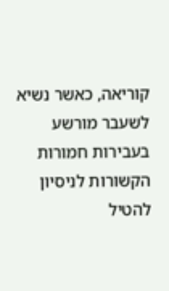קוריאה, כאשר נשיא לשעבר מורשע בעבירות חמורות הקשורות לניסיון להטיל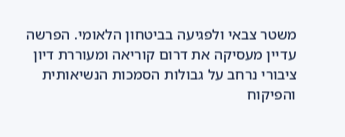משטר צבאי ולפגיעה בביטחון הלאומי. הפרשה עדיין מעסיקה את דרום קוריאה ומעוררת דיון ציבורי נרחב על גבולות הסמכות הנשיאותית והפיקוח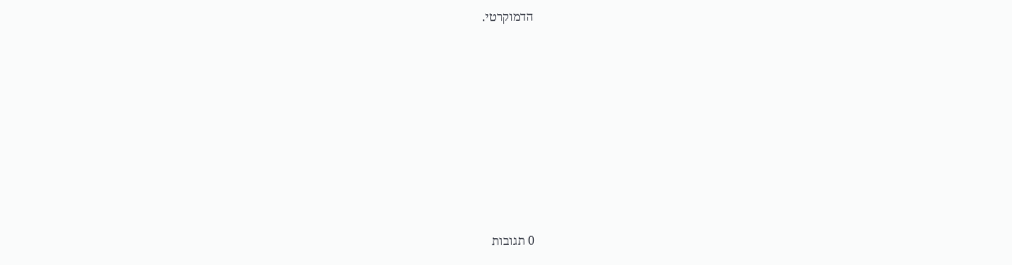הדמוקרטי.









0 תגובות